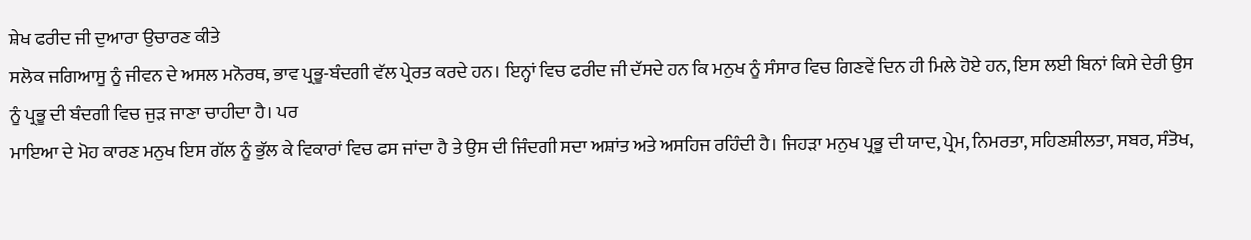ਸ਼ੇਖ ਫਰੀਦ ਜੀ ਦੁਆਰਾ ਉਚਾਰਣ ਕੀਤੇ
ਸਲੋਕ ਜਗਿਆਸੂ ਨੂੰ ਜੀਵਨ ਦੇ ਅਸਲ ਮਨੋਰਥ, ਭਾਵ ਪ੍ਰਭੂ-ਬੰਦਗੀ ਵੱਲ ਪ੍ਰੇਰਤ ਕਰਦੇ ਹਨ। ਇਨ੍ਹਾਂ ਵਿਚ ਫਰੀਦ ਜੀ ਦੱਸਦੇ ਹਨ ਕਿ ਮਨੁਖ ਨੂੰ ਸੰਸਾਰ ਵਿਚ ਗਿਣਵੇਂ ਦਿਨ ਹੀ ਮਿਲੇ ਹੋਏ ਹਨ, ਇਸ ਲਈ ਬਿਨਾਂ ਕਿਸੇ ਦੇਰੀ ਉਸ ਨੂੰ ਪ੍ਰਭੂ ਦੀ ਬੰਦਗੀ ਵਿਚ ਜੁੜ ਜਾਣਾ ਚਾਹੀਦਾ ਹੈ। ਪਰ
ਮਾਇਆ ਦੇ ਮੋਹ ਕਾਰਣ ਮਨੁਖ ਇਸ ਗੱਲ ਨੂੰ ਭੁੱਲ ਕੇ ਵਿਕਾਰਾਂ ਵਿਚ ਫਸ ਜਾਂਦਾ ਹੈ ਤੇ ਉਸ ਦੀ ਜਿੰਦਗੀ ਸਦਾ ਅਸ਼ਾਂਤ ਅਤੇ ਅਸਹਿਜ ਰਹਿੰਦੀ ਹੈ। ਜਿਹੜਾ ਮਨੁਖ ਪ੍ਰਭੂ ਦੀ ਯਾਦ, ਪ੍ਰੇਮ, ਨਿਮਰਤਾ, ਸਹਿਣਸ਼ੀਲਤਾ, ਸਬਰ, ਸੰਤੋਖ,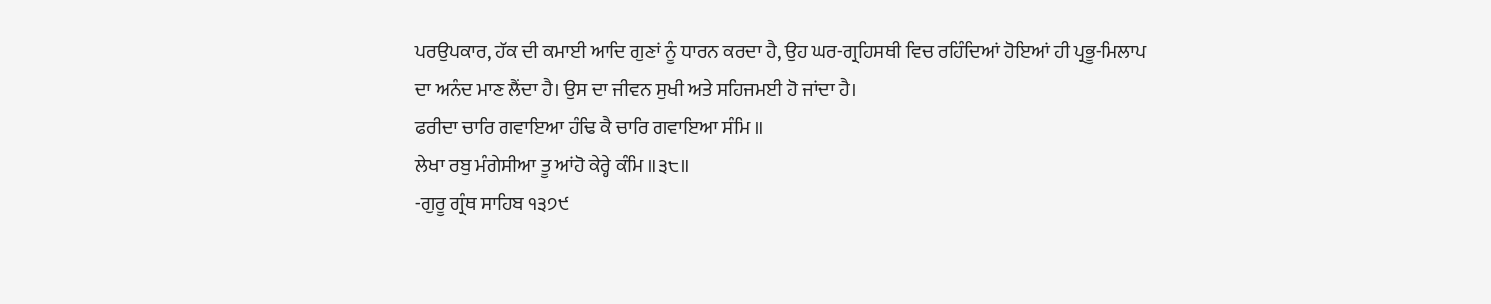ਪਰਉਪਕਾਰ, ਹੱਕ ਦੀ ਕਮਾਈ ਆਦਿ ਗੁਣਾਂ ਨੂੰ ਧਾਰਨ ਕਰਦਾ ਹੈ, ਉਹ ਘਰ-ਗ੍ਰਹਿਸਥੀ ਵਿਚ ਰਹਿੰਦਿਆਂ ਹੋਇਆਂ ਹੀ ਪ੍ਰਭੂ-ਮਿਲਾਪ ਦਾ ਅਨੰਦ ਮਾਣ ਲੈਂਦਾ ਹੈ। ਉਸ ਦਾ ਜੀਵਨ ਸੁਖੀ ਅਤੇ ਸਹਿਜਮਈ ਹੋ ਜਾਂਦਾ ਹੈ।
ਫਰੀਦਾ ਚਾਰਿ ਗਵਾਇਆ ਹੰਢਿ ਕੈ ਚਾਰਿ ਗਵਾਇਆ ਸੰਮਿ ॥
ਲੇਖਾ ਰਬੁ ਮੰਗੇਸੀਆ ਤੂ ਆਂਹੋ ਕੇਰ੍ਹੇ ਕੰਮਿ ॥੩੮॥
-ਗੁਰੂ ਗ੍ਰੰਥ ਸਾਹਿਬ ੧੩੭੯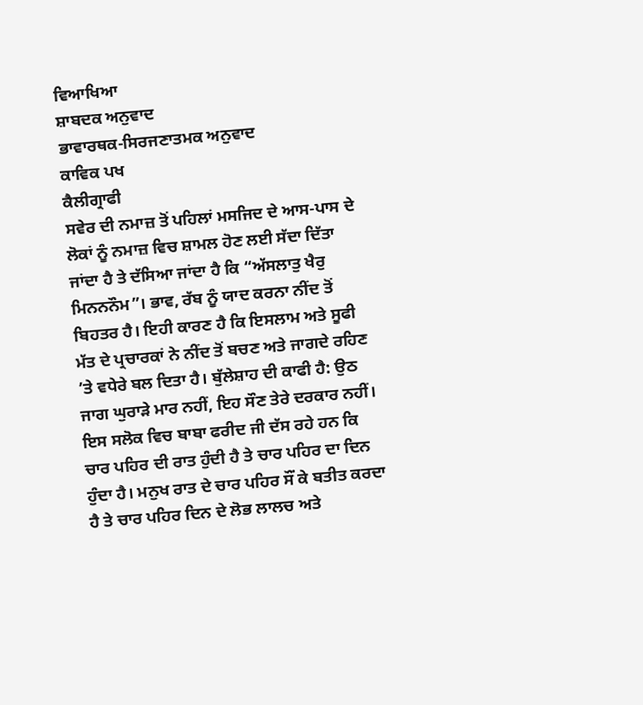ਵਿਆਖਿਆ
ਸ਼ਾਬਦਕ ਅਨੁਵਾਦ
ਭਾਵਾਰਥਕ-ਸਿਰਜਣਾਤਮਕ ਅਨੁਵਾਦ
ਕਾਵਿਕ ਪਖ
ਕੈਲੀਗ੍ਰਾਫੀ
ਸਵੇਰ ਦੀ ਨਮਾਜ਼ ਤੋਂ ਪਹਿਲਾਂ ਮਸਜਿਦ ਦੇ ਆਸ-ਪਾਸ ਦੇ ਲੋਕਾਂ ਨੂੰ ਨਮਾਜ਼ ਵਿਚ ਸ਼ਾਮਲ ਹੋਣ ਲਈ ਸੱਦਾ ਦਿੱਤਾ ਜਾਂਦਾ ਹੈ ਤੇ ਦੱਸਿਆ ਜਾਂਦਾ ਹੈ ਕਿ “ਅੱਸਲਾਤੁ ਖੈਰੁ ਮਿਨਨਨੌਮ”। ਭਾਵ, ਰੱਬ ਨੂੰ ਯਾਦ ਕਰਨਾ ਨੀਂਦ ਤੋਂ ਬਿਹਤਰ ਹੈ। ਇਹੀ ਕਾਰਣ ਹੈ ਕਿ ਇਸਲਾਮ ਅਤੇ ਸੂਫੀ ਮੱਤ ਦੇ ਪ੍ਰਚਾਰਕਾਂ ਨੇ ਨੀਂਦ ਤੋਂ ਬਚਣ ਅਤੇ ਜਾਗਦੇ ਰਹਿਣ ’ਤੇ ਵਧੇਰੇ ਬਲ ਦਿਤਾ ਹੈ। ਬੁੱਲੇਸ਼ਾਹ ਦੀ ਕਾਫੀ ਹੈ: ਉਠ ਜਾਗ ਘੁਰਾੜੇ ਮਾਰ ਨਹੀਂ, ਇਹ ਸੌਣ ਤੇਰੇ ਦਰਕਾਰ ਨਹੀਂ।
ਇਸ ਸਲੋਕ ਵਿਚ ਬਾਬਾ ਫਰੀਦ ਜੀ ਦੱਸ ਰਹੇ ਹਨ ਕਿ ਚਾਰ ਪਹਿਰ ਦੀ ਰਾਤ ਹੁੰਦੀ ਹੈ ਤੇ ਚਾਰ ਪਹਿਰ ਦਾ ਦਿਨ ਹੁੰਦਾ ਹੈ। ਮਨੁਖ ਰਾਤ ਦੇ ਚਾਰ ਪਹਿਰ ਸੌਂ ਕੇ ਬਤੀਤ ਕਰਦਾ ਹੈ ਤੇ ਚਾਰ ਪਹਿਰ ਦਿਨ ਦੇ ਲੋਭ ਲਾਲਚ ਅਤੇ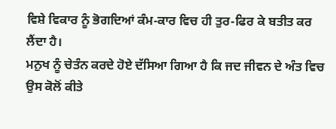ਵਿਸ਼ੇ ਵਿਕਾਰ ਨੂੰ ਭੋਗਦਿਆਂ ਕੰਮ-ਕਾਰ ਵਿਚ ਹੀ ਤੁਰ-ਫਿਰ ਕੇ ਬਤੀਤ ਕਰ ਲੈਂਦਾ ਹੈ।
ਮਨੁਖ ਨੂੰ ਚੇਤੰਨ ਕਰਦੇ ਹੋਏ ਦੱਸਿਆ ਗਿਆ ਹੈ ਕਿ ਜਦ ਜੀਵਨ ਦੇ ਅੰਤ ਵਿਚ ਉਸ ਕੋਲੋਂ ਕੀਤੇ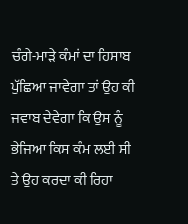ਚੰਗੇ-ਮਾੜੇ ਕੰਮਾਂ ਦਾ ਹਿਸਾਬ ਪੁੱਛਿਆ ਜਾਵੇਗਾ ਤਾਂ ਉਹ ਕੀ ਜਵਾਬ ਦੇਵੇਗਾ ਕਿ ਉਸ ਨੂੰ ਭੇਜਿਆ ਕਿਸ ਕੰਮ ਲਈ ਸੀ ਤੇ ਉਹ ਕਰਦਾ ਕੀ ਰਿਹਾ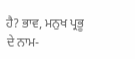ਹੈ? ਭਾਵ, ਮਨੁਖ ਪ੍ਰਭੂ ਦੇ ਨਾਮ-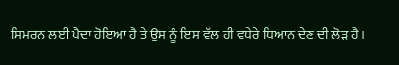ਸਿਮਰਨ ਲਈ ਪੈਦਾ ਹੋਇਆ ਹੈ ਤੇ ਉਸ ਨੂੰ ਇਸ ਵੱਲ ਹੀ ਵਧੇਰੇ ਧਿਆਨ ਦੇਣ ਦੀ ਲੋੜ ਹੈ।